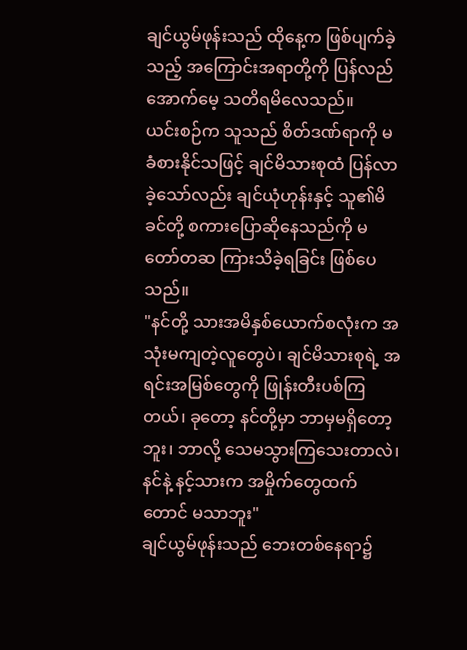ချင်ယွမ်ဖုန်းသည် ထိုနေ့က ဖြစ်ပျက်ခဲ့သည့် အကြောင်းအရာတို့ကို ပြန်လည်အောက်မေ့ သတိရမိလေသည်။
ယင်းစဉ်က သူသည် စိတ်ဒဏ်ရာကို မခံစားနိုင်သဖြင့် ချင်မိသားစုထံ ပြန်လာခဲ့သော်လည်း ချင်ယုံဟုန်းနှင့် သူ၏မိခင်တို့ စကားပြောဆိုနေသည်ကို မတော်တဆ ကြားသိခဲ့ရခြင်း ဖြစ်ပေသည်။
"နင်တို့ သားအမိနှစ်ယောက်စလုံးက အသုံးမကျတဲ့လူတွေပဲ၊ ချင်မိသားစုရဲ့ အရင်းအမြစ်တွေကို ဖြုန်းတီးပစ်ကြတယ်၊ ခုတော့ နင်တို့မှာ ဘာမှမရှိတော့ဘူး၊ ဘာလို့ သေမသွားကြသေးတာလဲ၊ နင်နဲ့ နင့်သားက အမှိုက်တွေထက် တောင် မသာဘူး"
ချင်ယွမ်ဖုန်းသည် ဘေးတစ်နေရာ၌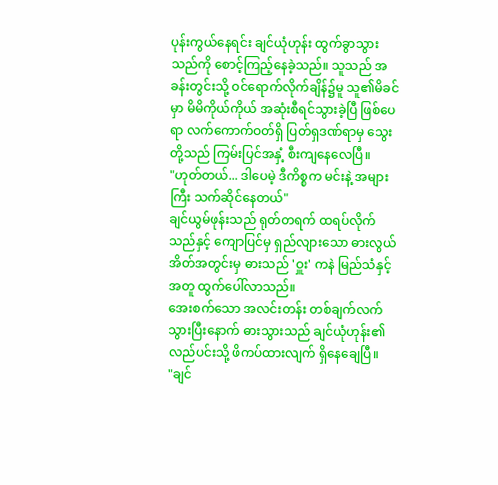ပုန်းကွယ်နေရင်း ချင်ယုံဟုန်း ထွက်ခွာသွားသည်ကို စောင့်ကြည့်နေခဲ့သည်။ သူသည် အခန်းတွင်းသို့ ဝင်ရောက်လိုက်ချိန်၌မူ သူ၏မိခင်မှာ မိမိကိုယ်ကိုယ် အဆုံးစီရင်သွားခဲ့ပြီ ဖြစ်ပေရာ လက်ကောက်ဝတ်ရှိ ပြတ်ရှဒဏ်ရာမှ သွေးတို့သည် ကြမ်းပြင်အနှံ့ စီးကျနေလေပြီ။
"ဟုတ်တယ်... ဒါပေမဲ့ ဒီကိစ္စက မင်းနဲ့ အများကြီး သက်ဆိုင်နေတယ်"
ချင်ယွမ်ဖုန်းသည် ရုတ်တရက် ထရပ်လိုက်သည်နှင့် ကျောပြင်မှ ရှည်လျားသော ဓားလွယ်အိတ်အတွင်းမှ ဓားသည် 'ဝှူး' ကနဲ မြည်သံနှင့်အတူ ထွက်ပေါ်လာသည်။
အေးစက်သော အလင်းတန်း တစ်ချက်လက်သွားပြီးနောက် ဓားသွားသည် ချင်ယုံဟုန်း၏ လည်ပင်းသို့ ဖိကပ်ထားလျက် ရှိနေချေပြီ။
"ချင်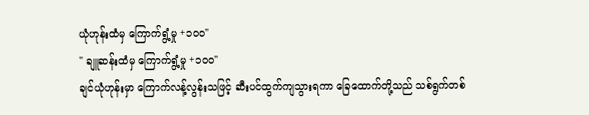ယုံဟုန်းထံမှ ကြောက်ရွံ့မှု +၁၀၀"
" ချူဆန်းထံမှ ကြောက်ရွံ့မှု +၁၀၀"
ချင်ယုံဟုန်းမှာ ကြောက်လန့်လွန်းသဖြင့် ဆီးပင်ထွက်ကျသွားရကာ ခြေထောက်တို့သည် သစ်ရွက်တစ်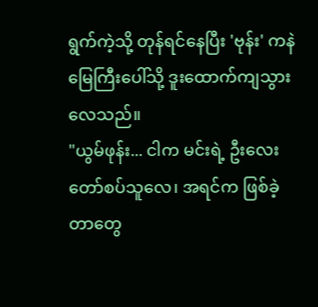ရွက်ကဲ့သို့ တုန်ရင်နေပြီး 'ဗုန်း' ကနဲ မြေကြီးပေါ်သို့ ဒူးထောက်ကျသွားလေသည်။
"ယွမ်ဖုန်း... ငါက မင်းရဲ့ ဦးလေးတော်စပ်သူလေ၊ အရင်က ဖြစ်ခဲ့တာတွေ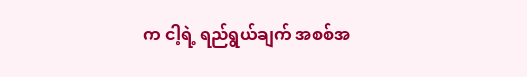က ငါ့ရဲ့ ရည်ရွယ်ချက် အစစ်အ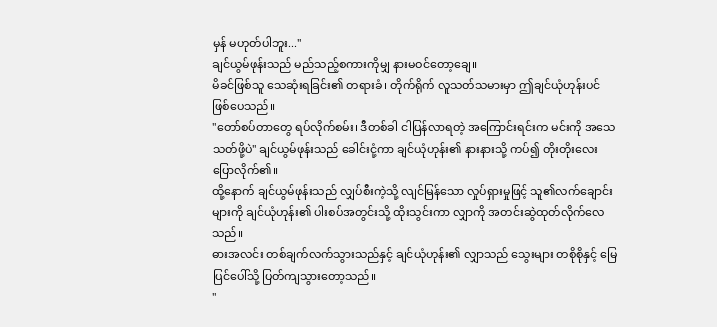မှန် မဟုတ်ပါဘူး..."
ချင်ယွမ်ဖုန်းသည် မည်သည့်စကားကိုမျှ နားမဝင်တော့ချေ။
မိခင်ဖြစ်သူ သေဆုံးရခြင်း၏ တရားခံ၊ တိုက်ရိုက် လူသတ်သမားမှာ ဤချင်ယုံဟုန်းပင် ဖြစ်ပေသည်။
"တော်စပ်တာတွေ ရပ်လိုက်စမ်း၊ ဒီတစ်ခါ ငါပြန်လာရတဲ့ အကြောင်းရင်းက မင်းကို အသေသတ်ဖို့ပဲ" ချင်ယွမ်ဖုန်းသည် ခေါင်းငုံ့ကာ ချင်ယုံဟုန်း၏ နားနားသို့ ကပ်၍ တိုးတိုးလေး ပြောလိုက်၏။
ထို့နောက် ချင်ယွမ်ဖုန်းသည် လျှပ်စီးကဲ့သို့ လျင်မြန်သော လှုပ်ရှားမှုဖြင့် သူ၏လက်ချောင်းများကို ချင်ယုံဟုန်း၏ ပါးစပ်အတွင်းသို့ ထိုးသွင်းကာ လျှာကို အတင်းဆွဲထုတ်လိုက်လေသည်။
ဓားအလင်း တစ်ချက်လက်သွားသည်နှင့် ချင်ယုံဟုန်း၏ လျှာသည် သွေးများ တစိုစိုနှင့် မြေပြင်ပေါ်သို့ ပြတ်ကျသွားတော့သည်။
"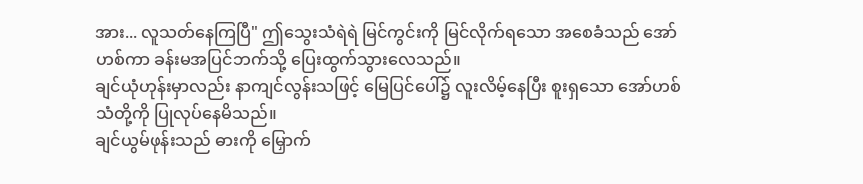အား... လူသတ်နေကြပြီ" ဤသွေးသံရဲရဲ မြင်ကွင်းကို မြင်လိုက်ရသော အစေခံသည် အော်ဟစ်ကာ ခန်းမအပြင်ဘက်သို့ ပြေးထွက်သွားလေသည်။
ချင်ယုံဟုန်းမှာလည်း နာကျင်လွန်းသဖြင့် မြေပြင်ပေါ်၌ လူးလိမ့်နေပြီး စူးရှသော အော်ဟစ်သံတို့ကို ပြုလုပ်နေမိသည်။
ချင်ယွမ်ဖုန်းသည် ဓားကို မြှောက်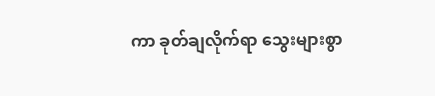ကာ ခုတ်ချလိုက်ရာ သွေးများစွာ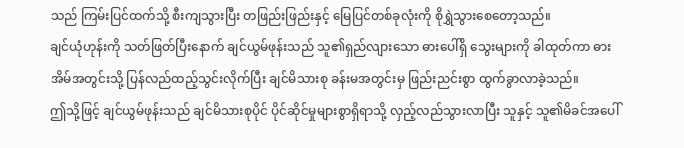သည် ကြမ်းပြင်ထက်သို့ စီးကျသွားပြီး တဖြည်းဖြည်းနှင့် မြေပြင်တစ်ခုလုံးကို စိုရွှဲသွားစေတော့သည်။
ချင်ယုံဟုန်းကို သတ်ဖြတ်ပြီးနောက် ချင်ယွမ်ဖုန်းသည် သူ၏ရှည်လျားသော ဓားပေါ်ရှိ သွေးများကို ခါထုတ်ကာ ဓားအိမ်အတွင်းသို့ ပြန်လည်ထည့်သွင်းလိုက်ပြီး ချင်မိသားစု ခန်းမအတွင်းမှ ဖြည်းညင်းစွာ ထွက်ခွာလာခဲ့သည်။
ဤသို့ဖြင့် ချင်ယွမ်ဖုန်းသည် ချင်မိသားစုပိုင် ပိုင်ဆိုင်မှုများစွာရှိရာသို့ လှည့်လည်သွားလာပြီး သူနှင့် သူ၏မိခင်အပေါ်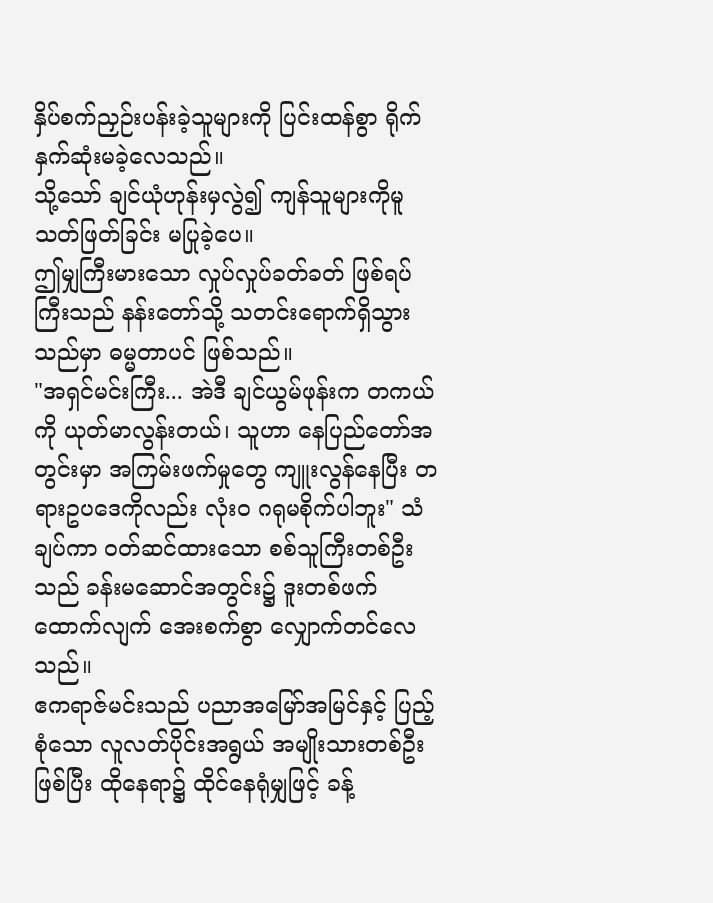နှိပ်စက်ညှဉ်းပန်းခဲ့သူများကို ပြင်းထန်စွာ ရိုက်နှက်ဆုံးမခဲ့လေသည်။
သို့သော် ချင်ယုံဟုန်းမှလွဲ၍ ကျန်သူများကိုမူ သတ်ဖြတ်ခြင်း မပြုခဲ့ပေ။
ဤမျှကြီးမားသော လှုပ်လှုပ်ခတ်ခတ် ဖြစ်ရပ်ကြီးသည် နန်းတော်သို့ သတင်းရောက်ရှိသွားသည်မှာ ဓမ္မတာပင် ဖြစ်သည်။
"အရှင်မင်းကြီး... အဲဒီ ချင်ယွမ်ဖုန်းက တကယ်ကို ယုတ်မာလွန်းတယ်၊ သူဟာ နေပြည်တော်အတွင်းမှာ အကြမ်းဖက်မှုတွေ ကျူးလွန်နေပြီး တရားဥပဒေကိုလည်း လုံးဝ ဂရုမစိုက်ပါဘူး" သံချပ်ကာ ဝတ်ဆင်ထားသော စစ်သူကြီးတစ်ဦးသည် ခန်းမဆောင်အတွင်း၌ ဒူးတစ်ဖက် ထောက်လျက် အေးစက်စွာ လျှောက်တင်လေသည်။
ဧကရာဇ်မင်းသည် ပညာအမြော်အမြင်နှင့် ပြည့်စုံသော လူလတ်ပိုင်းအရွယ် အမျိုးသားတစ်ဦးဖြစ်ပြီး ထိုနေရာ၌ ထိုင်နေရုံမျှဖြင့် ခန့်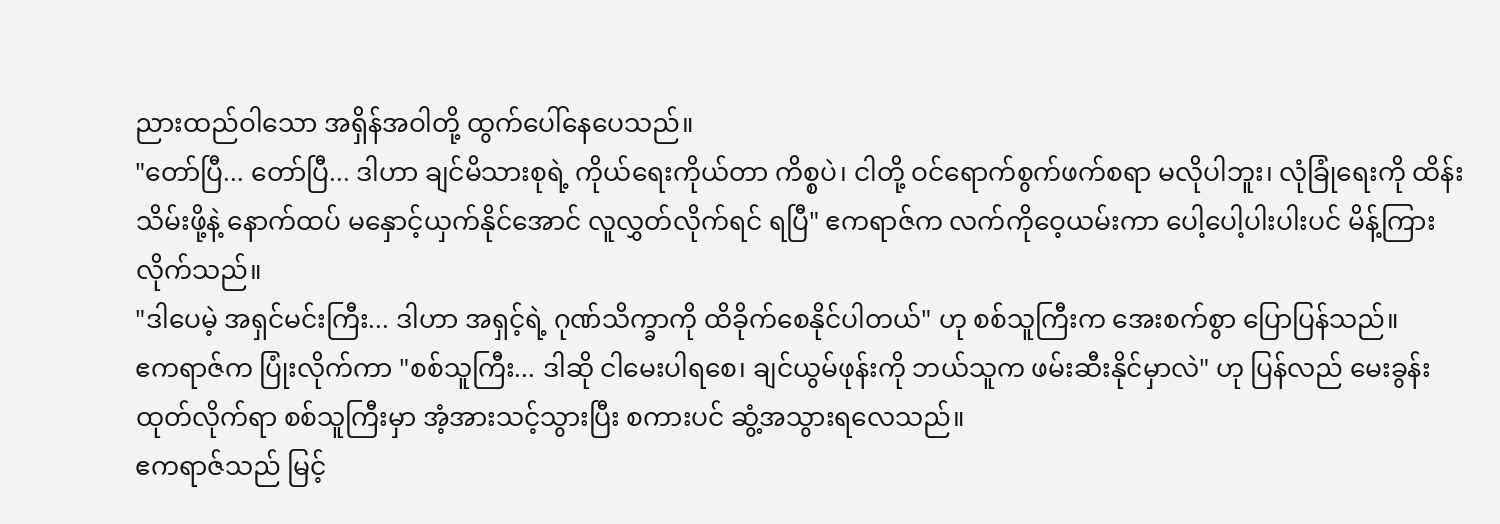ညားထည်ဝါသော အရှိန်အဝါတို့ ထွက်ပေါ်နေပေသည်။
"တော်ပြီ... တော်ပြီ... ဒါဟာ ချင်မိသားစုရဲ့ ကိုယ်ရေးကိုယ်တာ ကိစ္စပဲ၊ ငါတို့ ဝင်ရောက်စွက်ဖက်စရာ မလိုပါဘူး၊ လုံခြုံရေးကို ထိန်းသိမ်းဖို့နဲ့ နောက်ထပ် မနှောင့်ယှက်နိုင်အောင် လူလွှတ်လိုက်ရင် ရပြီ" ဧကရာဇ်က လက်ကိုဝေ့ယမ်းကာ ပေါ့ပေါ့ပါးပါးပင် မိန့်ကြားလိုက်သည်။
"ဒါပေမဲ့ အရှင်မင်းကြီး... ဒါဟာ အရှင့်ရဲ့ ဂုဏ်သိက္ခာကို ထိခိုက်စေနိုင်ပါတယ်" ဟု စစ်သူကြီးက အေးစက်စွာ ပြောပြန်သည်။
ဧကရာဇ်က ပြုံးလိုက်ကာ "စစ်သူကြီး... ဒါဆို ငါမေးပါရစေ၊ ချင်ယွမ်ဖုန်းကို ဘယ်သူက ဖမ်းဆီးနိုင်မှာလဲ" ဟု ပြန်လည် မေးခွန်းထုတ်လိုက်ရာ စစ်သူကြီးမှာ အံ့အားသင့်သွားပြီး စကားပင် ဆွံ့အသွားရလေသည်။
ဧကရာဇ်သည် မြင့်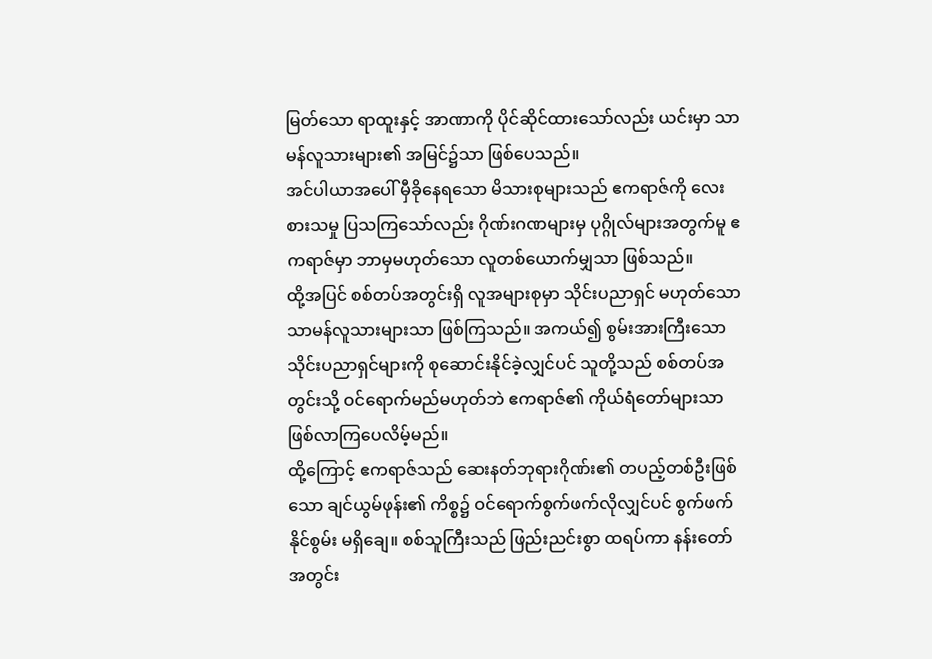မြတ်သော ရာထူးနှင့် အာဏာကို ပိုင်ဆိုင်ထားသော်လည်း ယင်းမှာ သာမန်လူသားများ၏ အမြင်၌သာ ဖြစ်ပေသည်။
အင်ပါယာအပေါ် မှီခိုနေရသော မိသားစုများသည် ဧကရာဇ်ကို လေးစားသမှု ပြသကြသော်လည်း ဂိုဏ်းဂဏများမှ ပုဂ္ဂိုလ်များအတွက်မူ ဧကရာဇ်မှာ ဘာမှမဟုတ်သော လူတစ်ယောက်မျှသာ ဖြစ်သည်။
ထို့အပြင် စစ်တပ်အတွင်းရှိ လူအများစုမှာ သိုင်းပညာရှင် မဟုတ်သော သာမန်လူသားများသာ ဖြစ်ကြသည်။ အကယ်၍ စွမ်းအားကြီးသော သိုင်းပညာရှင်များကို စုဆောင်းနိုင်ခဲ့လျှင်ပင် သူတို့သည် စစ်တပ်အတွင်းသို့ ဝင်ရောက်မည်မဟုတ်ဘဲ ဧကရာဇ်၏ ကိုယ်ရံတော်များသာ ဖြစ်လာကြပေလိမ့်မည်။
ထို့ကြောင့် ဧကရာဇ်သည် ဆေးနတ်ဘုရားဂိုဏ်း၏ တပည့်တစ်ဦးဖြစ်သော ချင်ယွမ်ဖုန်း၏ ကိစ္စ၌ ဝင်ရောက်စွက်ဖက်လိုလျှင်ပင် စွက်ဖက်နိုင်စွမ်း မရှိချေ။ စစ်သူကြီးသည် ဖြည်းညင်းစွာ ထရပ်ကာ နန်းတော်အတွင်း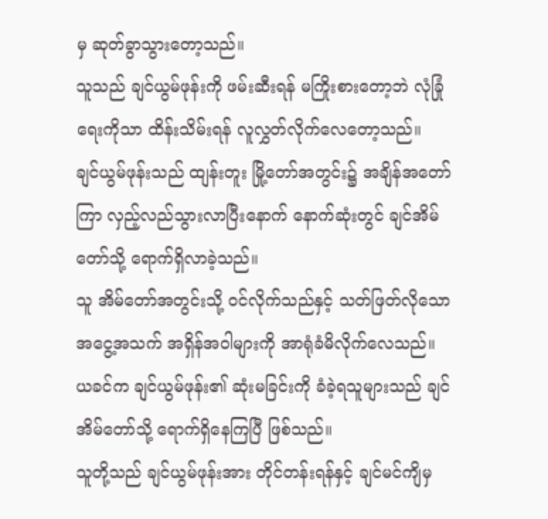မှ ဆုတ်ခွာသွားတော့သည်။
သူသည် ချင်ယွမ်ဖုန်းကို ဖမ်းဆီးရန် မကြိုးစားတော့ဘဲ လုံခြုံရေးကိုသာ ထိန်းသိမ်းရန် လူလွှတ်လိုက်လေတော့သည်။
ချင်ယွမ်ဖုန်းသည် ထျန်းတူး မြို့တော်အတွင်း၌ အချိန်အတော်ကြာ လှည့်လည်သွားလာပြီးနောက် နောက်ဆုံးတွင် ချင်အိမ်တော်သို့ ရောက်ရှိလာခဲ့သည်။
သူ အိမ်တော်အတွင်းသို့ ဝင်လိုက်သည်နှင့် သတ်ဖြတ်လိုသော အငွေ့အသက် အရှိန်အဝါများကို အာရုံခံမိလိုက်လေသည်။
ယခင်က ချင်ယွမ်ဖုန်း၏ ဆုံးမခြင်းကို ခံခဲ့ရသူများသည် ချင်အိမ်တော်သို့ ရောက်ရှိနေကြပြီ ဖြစ်သည်။
သူတို့သည် ချင်ယွမ်ဖုန်းအား တိုင်တန်းရန်နှင့် ချင်မင်ကျိမှ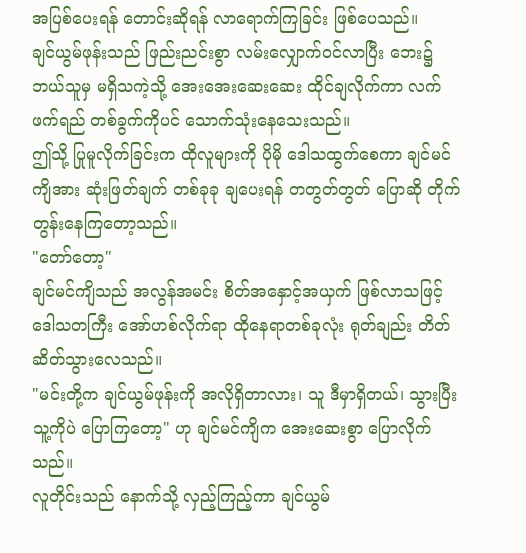အပြစ်ပေးရန် တောင်းဆိုရန် လာရောက်ကြခြင်း ဖြစ်ပေသည်။
ချင်ယွမ်ဖုန်းသည် ဖြည်းညင်းစွာ လမ်းလျှောက်ဝင်လာပြီး ဘေး၌ ဘယ်သူမှ မရှိသကဲ့သို့ အေးအေးဆေးဆေး ထိုင်ချလိုက်ကာ လက်ဖက်ရည် တစ်ခွက်ကိုပင် သောက်သုံးနေသေးသည်။
ဤသို့ ပြုမူလိုက်ခြင်းက ထိုလူများကို ပိုမို ဒေါသထွက်စေကာ ချင်မင်ကျိအား ဆုံးဖြတ်ချက် တစ်ခုခု ချပေးရန် တတွတ်တွတ် ပြောဆို တိုက်တွန်းနေကြတော့သည်။
"တော်တော့"
ချင်မင်ကျိသည် အလွန်အမင်း စိတ်အနှောင့်အယှက် ဖြစ်လာသဖြင့် ဒေါသတကြီး အော်ဟစ်လိုက်ရာ ထိုနေရာတစ်ခုလုံး ရုတ်ချည်း တိတ်ဆိတ်သွားလေသည်။
"မင်းတို့က ချင်ယွမ်ဖုန်းကို အလိုရှိတာလား၊ သူ ဒီမှာရှိတယ်၊ သွားပြီး သူ့ကိုပဲ ပြောကြတော့" ဟု ချင်မင်ကျိက အေးဆေးစွာ ပြောလိုက်သည်။
လူတိုင်းသည် နောက်သို့ လှည့်ကြည့်ကာ ချင်ယွမ်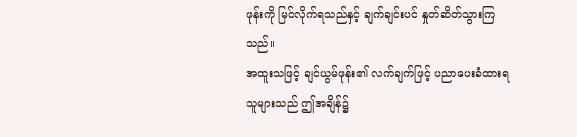ဖုန်းကို မြင်လိုက်ရသည်နှင့် ချက်ချင်းပင် နှုတ်ဆိတ်သွားကြသည်။
အထူးသဖြင့် ချင်ယွမ်ဖုန်း၏ လက်ချက်ဖြင့် ပညာပေးခံထားရသူများသည် ဤအချိန်၌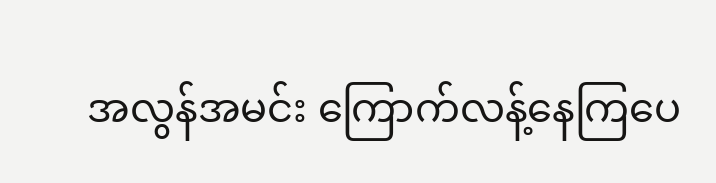အလွန်အမင်း ကြောက်လန့်နေကြပေ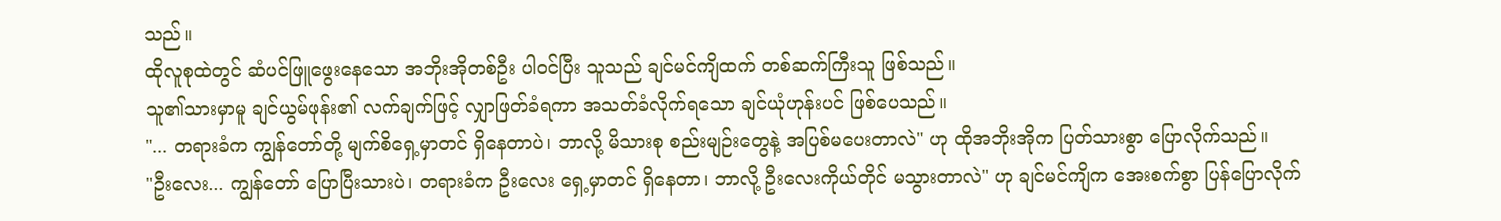သည်။
ထိုလူစုထဲတွင် ဆံပင်ဖြူဖွေးနေသော အဘိုးအိုတစ်ဦး ပါဝင်ပြီး သူသည် ချင်မင်ကျိထက် တစ်ဆက်ကြီးသူ ဖြစ်သည်။
သူ၏သားမှာမူ ချင်ယွမ်ဖုန်း၏ လက်ချက်ဖြင့် လျှာဖြတ်ခံရကာ အသတ်ခံလိုက်ရသော ချင်ယုံဟုန်းပင် ဖြစ်ပေသည်။
"... တရားခံက ကျွန်တော်တို့ မျက်စိရှေ့မှာတင် ရှိနေတာပဲ၊ ဘာလို့ မိသားစု စည်းမျဉ်းတွေနဲ့ အပြစ်မပေးတာလဲ" ဟု ထိုအဘိုးအိုက ပြတ်သားစွာ ပြောလိုက်သည်။
"ဦးလေး... ကျွန်တော် ပြောပြီးသားပဲ၊ တရားခံက ဦးလေး ရှေ့မှာတင် ရှိနေတာ၊ ဘာလို့ ဦးလေးကိုယ်တိုင် မသွားတာလဲ" ဟု ချင်မင်ကျိက အေးစက်စွာ ပြန်ပြောလိုက်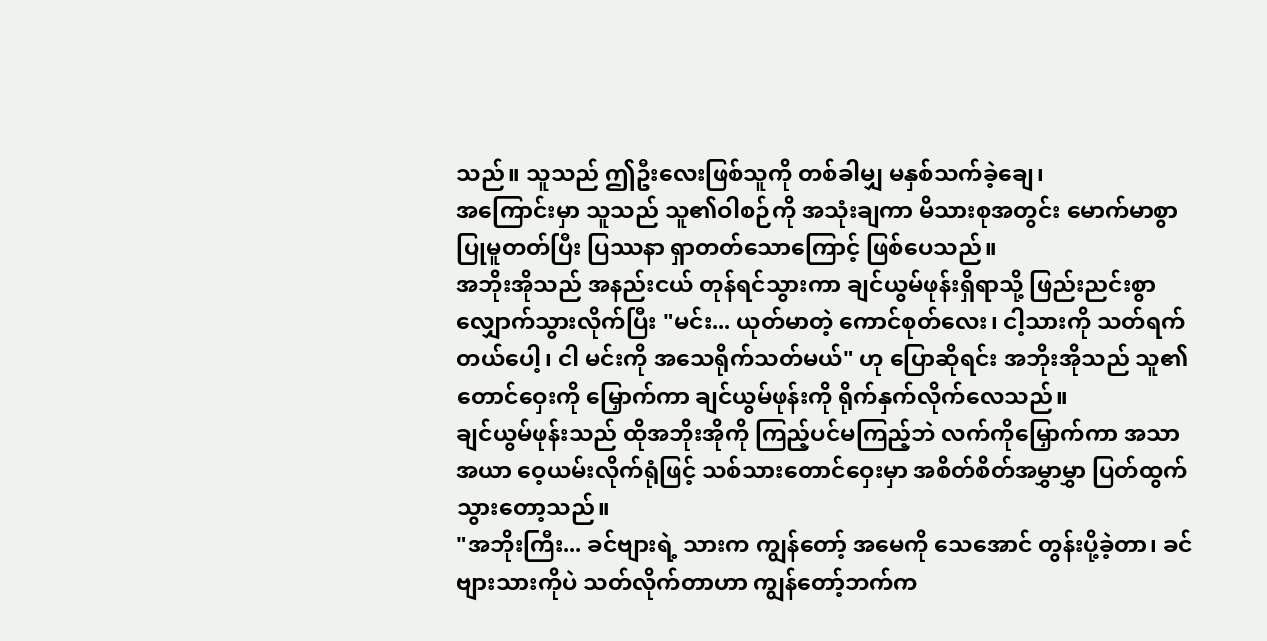သည်။ သူသည် ဤဦးလေးဖြစ်သူကို တစ်ခါမျှ မနှစ်သက်ခဲ့ချေ၊
အကြောင်းမှာ သူသည် သူ၏ဝါစဉ်ကို အသုံးချကာ မိသားစုအတွင်း မောက်မာစွာ ပြုမူတတ်ပြီး ပြဿနာ ရှာတတ်သောကြောင့် ဖြစ်ပေသည်။
အဘိုးအိုသည် အနည်းငယ် တုန်ရင်သွားကာ ချင်ယွမ်ဖုန်းရှိရာသို့ ဖြည်းညင်းစွာ လျှောက်သွားလိုက်ပြီး "မင်း... ယုတ်မာတဲ့ ကောင်စုတ်လေး၊ ငါ့သားကို သတ်ရက်တယ်ပေါ့၊ ငါ မင်းကို အသေရိုက်သတ်မယ်" ဟု ပြောဆိုရင်း အဘိုးအိုသည် သူ၏ တောင်ဝှေးကို မြှောက်ကာ ချင်ယွမ်ဖုန်းကို ရိုက်နှက်လိုက်လေသည်။
ချင်ယွမ်ဖုန်းသည် ထိုအဘိုးအိုကို ကြည့်ပင်မကြည့်ဘဲ လက်ကိုမြှောက်ကာ အသာအယာ ဝေ့ယမ်းလိုက်ရုံဖြင့် သစ်သားတောင်ဝှေးမှာ အစိတ်စိတ်အမွှာမွှာ ပြတ်ထွက်သွားတော့သည်။
"အဘိုးကြီး... ခင်ဗျားရဲ့ သားက ကျွန်တော့် အမေကို သေအောင် တွန်းပို့ခဲ့တာ၊ ခင်ဗျားသားကိုပဲ သတ်လိုက်တာဟာ ကျွန်တော့်ဘက်က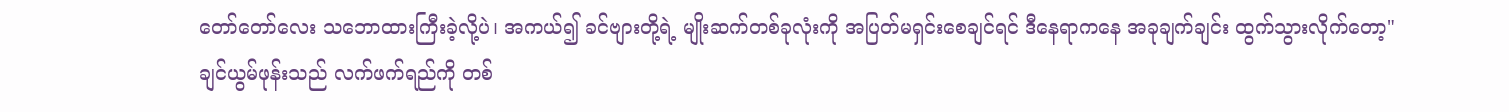တော်တော်လေး သဘောထားကြီးခဲ့လို့ပဲ၊ အကယ်၍ ခင်ဗျားတို့ရဲ့ မျိုးဆက်တစ်ခုလုံးကို အပြတ်မရှင်းစေချင်ရင် ဒီနေရာကနေ အခုချက်ချင်း ထွက်သွားလိုက်တော့"
ချင်ယွမ်ဖုန်းသည် လက်ဖက်ရည်ကို တစ်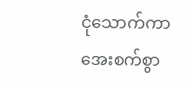ငုံသောက်ကာ အေးစက်စွာ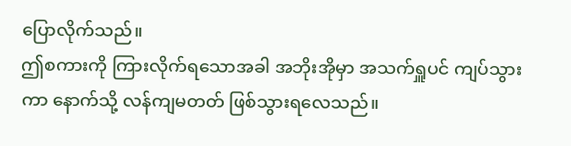ပြောလိုက်သည်။
ဤစကားကို ကြားလိုက်ရသောအခါ အဘိုးအိုမှာ အသက်ရှူပင် ကျပ်သွားကာ နောက်သို့ လန်ကျမတတ် ဖြစ်သွားရလေသည်။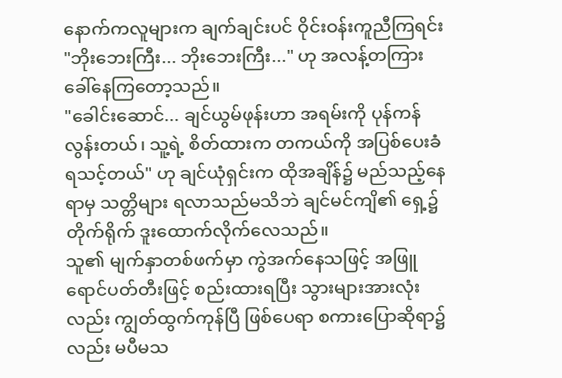နောက်ကလူများက ချက်ချင်းပင် ဝိုင်းဝန်းကူညီကြရင်း "ဘိုးဘေးကြီး... ဘိုးဘေးကြီး..." ဟု အလန့်တကြား ခေါ်နေကြတော့သည်။
"ခေါင်းဆောင်... ချင်ယွမ်ဖုန်းဟာ အရမ်းကို ပုန်ကန်လွန်းတယ်၊ သူ့ရဲ့ စိတ်ထားက တကယ်ကို အပြစ်ပေးခံရသင့်တယ်" ဟု ချင်ယုံရှင်းက ထိုအချိန်၌ မည်သည့်နေရာမှ သတ္တိများ ရလာသည်မသိဘဲ ချင်မင်ကျိ၏ ရှေ့၌ တိုက်ရိုက် ဒူးထောက်လိုက်လေသည်။
သူ၏ မျက်နှာတစ်ဖက်မှာ ကွဲအက်နေသဖြင့် အဖြူရောင်ပတ်တီးဖြင့် စည်းထားရပြီး သွားများအားလုံးလည်း ကျွတ်ထွက်ကုန်ပြီ ဖြစ်ပေရာ စကားပြောဆိုရာ၌လည်း မပီမသ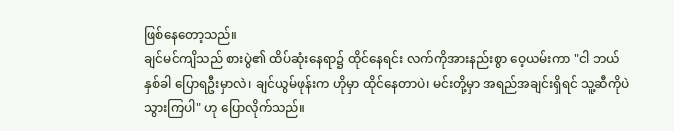ဖြစ်နေတော့သည်။
ချင်မင်ကျိသည် စားပွဲ၏ ထိပ်ဆုံးနေရာ၌ ထိုင်နေရင်း လက်ကိုအားနည်းစွာ ဝေ့ယမ်းကာ "ငါ ဘယ်နှစ်ခါ ပြောရဦးမှာလဲ၊ ချင်ယွမ်ဖုန်းက ဟိုမှာ ထိုင်နေတာပဲ၊ မင်းတို့မှာ အရည်အချင်းရှိရင် သူ့ဆီကိုပဲ သွားကြပါ" ဟု ပြောလိုက်သည်။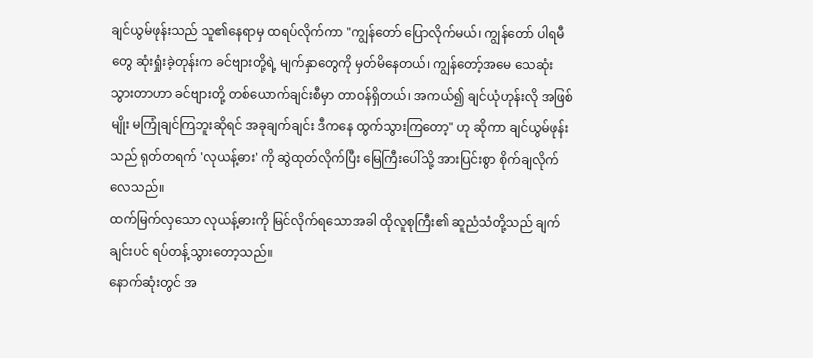ချင်ယွမ်ဖုန်းသည် သူ၏နေရာမှ ထရပ်လိုက်ကာ "ကျွန်တော် ပြောလိုက်မယ်၊ ကျွန်တော် ပါရမီတွေ ဆုံးရှုံးခဲ့တုန်းက ခင်ဗျားတို့ရဲ့ မျက်နှာတွေကို မှတ်မိနေတယ်၊ ကျွန်တော့်အမေ သေဆုံးသွားတာဟာ ခင်ဗျားတို့ တစ်ယောက်ချင်းစီမှာ တာဝန်ရှိတယ်၊ အကယ်၍ ချင်ယုံဟုန်းလို အဖြစ်မျိုး မကြုံချင်ကြဘူးဆိုရင် အခုချက်ချင်း ဒီကနေ ထွက်သွားကြတော့" ဟု ဆိုကာ ချင်ယွမ်ဖုန်းသည် ရုတ်တရက် 'လုယန့်ဓား' ကို ဆွဲထုတ်လိုက်ပြီး မြေကြီးပေါ်သို့ အားပြင်းစွာ စိုက်ချလိုက်လေသည်။
ထက်မြက်လှသော လုယန့်ဓားကို မြင်လိုက်ရသောအခါ ထိုလူစုကြီး၏ ဆူညံသံတို့သည် ချက်ချင်းပင် ရပ်တန့်သွားတော့သည်။
နောက်ဆုံးတွင် အ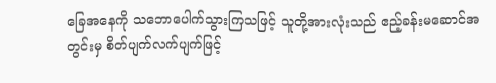ခြေအနေကို သဘောပေါက်သွားကြသဖြင့် သူတို့အားလုံးသည် ဧည့်ခန်းမဆောင်အတွင်းမှ စိတ်ပျက်လက်ပျက်ဖြင့်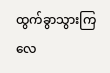ထွက်ခွာသွားကြလေ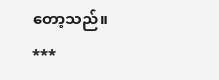တော့သည်။
***